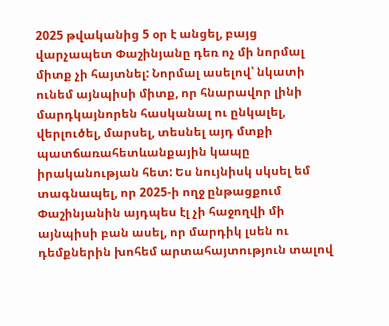2025 թվականից 5 օր է անցել, բայց վարչապետ Փաշինյանը դեռ ոչ մի նորմալ միտք չի հայտնել: Նորմալ ասելով՝ նկատի ունեմ այնպիսի միտք, որ հնարավոր լինի մարդկայնորեն հասկանալ ու ընկալել, վերլուծել, մարսել, տեսնել այդ մտքի պատճառահետևանքային կապը իրականության հետ: Ես նույնիսկ սկսել եմ տագնապել, որ 2025-ի ողջ ընթացքում Փաշինյանին այդպես էլ չի հաջողվի մի այնպիսի բան ասել, որ մարդիկ լսեն ու դեմքներին խոհեմ արտահայտություն տալով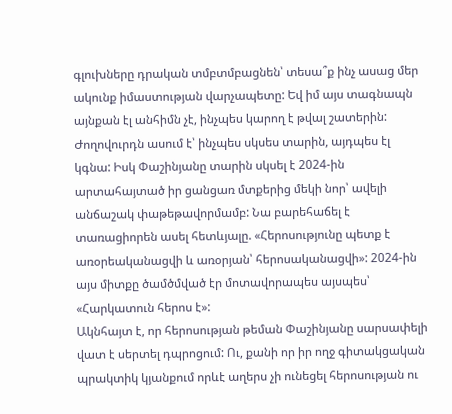գլուխները դրական տմբտմբացնեն՝ տեսա՞ք ինչ ասաց մեր ակունք իմաստության վարչապետը: Եվ իմ այս տագնապն այնքան էլ անհիմն չէ, ինչպես կարող է թվալ շատերին: Ժողովուրդն ասում է՝ ինչպես սկսես տարին, այդպես էլ կգնա: Իսկ Փաշինյանը տարին սկսել է 2024-ին արտահայտած իր ցանցառ մտքերից մեկի նոր՝ ավելի անճաշակ փաթեթավորմամբ: Նա բարեհաճել է տառացիորեն ասել հետևյալը. «Հերոսությունը պետք է առօրեականացվի և առօրյան՝ հերոսականացվի»: 2024-ին այս միտքը ծամծմված էր մոտավորապես այսպես՝ «Հարկատուն հերոս է»:
Ակնհայտ է, որ հերոսության թեման Փաշինյանը սարսափելի վատ է սերտել դպրոցում: Ու, քանի որ իր ողջ գիտակցական պրակտիկ կյանքում որևէ աղերս չի ունեցել հերոսության ու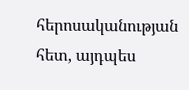հերոսականության հետ, այդպես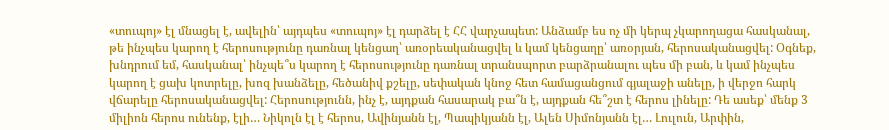«տուպոյ» էլ մնացել է, ավելին՝ այդպես «տուպոյ» էլ դարձել է ՀՀ վարչապետ: Անձամբ ես ոչ մի կերպ չկարողացա հասկանալ, թե ինչպես կարող է հերոսությունը դառնալ կենցաղ՝ առօրեականացվել և կամ կենցաղը՝ առօրյան, հերոսականացվել: Օգնեք, խնդրում եմ, հասկանալ՝ ինչպե՞ս կարող է հերոսությունը դառնալ տրանսպորտ բարձրանալու պես մի բան, և կամ ինչպես կարող է ցախ կոտրելը, խոզ խանձելը, հեծանիվ քշելը, սեփական կնոջ հետ համացանցում գյալաջի անելը, ի վերջո հարկ վճարելը հերոսականացվել: Հերոսությունն, ինչ է, այդքան հասարակ բա՞ն է, այդքան հե՞շտ է հերոս լինելը: Դե ասեք՝ մենք 3 միլիոն հերոս ունենք, էլի… Նիկոլն էլ է հերոս, Ավինյանն էլ, Պապիկյանն էլ, Ալեն Սիմոնյանն էլ… Լուլուն, Արփին,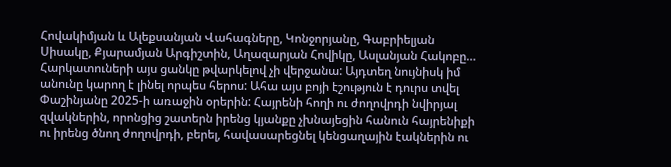Հովակիմյան և Ալեքսանյան Վահագները, Կոնջորյանը, Գաբրիելյան Սիսակը, Քյարամյան Արգիշտին, Աղազարյան Հովիկը, Ասլանյան Հակոբը… Հարկատուների այս ցանկը թվարկելով չի վերջանա: Այդտեղ նույնիսկ իմ անունը կարող է լինել որպես հերոս: Ահա այս բոյի էշություն է դուրս տվել Փաշինյանը 2025-ի առաջին օրերին: Հայրենի հողի ու ժողովրդի նվիրյալ զվակներին, որոնցից շատերն իրենց կյանքը չխնայեցին հանուն հայրենիքի ու իրենց ծնող ժողովրդի, բերել, հավասարեցնել կենցաղային էակներին ու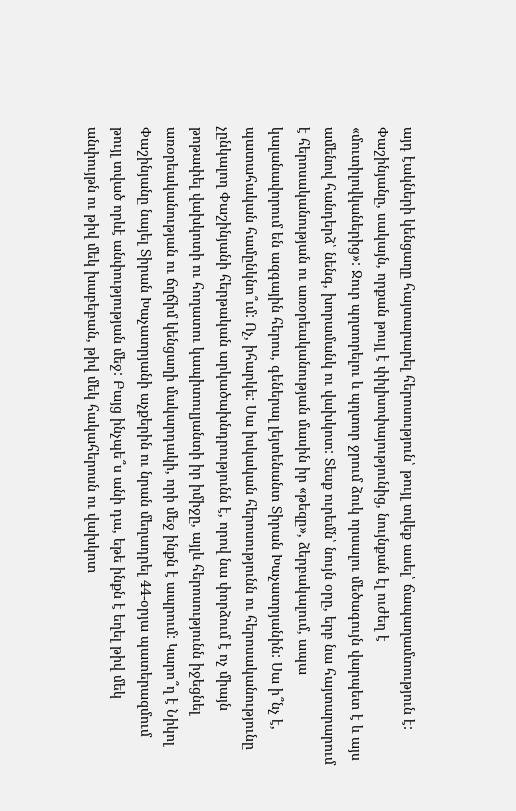այդ էակների կենցաղը հայտարարել հերոսություն՝ թույլ տվեք ասել՝ ճապաղամտություն է:
Փաշինյանը, սակայն, որքան թույլ է փիլիսոփայությունից, նույնքան էլ ուժեղ է «մուտիլովկաներից»: Ջուր պղտորելու և պղտոր ջրում ձուկ որսալու մեծագույն վարպետ է և այս ամենով հանդերձ՝ նենգ, խորամանկ ու վախկոտ: Տեսք ուրեմն՝ նույն օրը, երբ նա հայտարարում է հերոսականության ու առօրեականության մասին իր «թեզը», ձերբակալում, ապա կալանավորում են ազգային հերոս, գեներալ լեյտենանտ Տիրան Խաչատրյանին: Սա ի՞նչ է, պատահական համընկնո՞ւմ: Ոչ, իհարկե: Սա իսկական հերոսությունն ու հերոսականությունը չընկալող Փաշինյանի հերթական արկածախնդրությունն է, որով նա փորձում է ոչ միայն թոթափել վախկոտի ու հողատու կապիտուլյանտի իր իմիջը, այլև հերոսությունն իջեցնել առօրեականության ու ճղճիմ կենցաղի մակարդակի, որի մեջ ինքն է ապրում: Կարո՞ղ է Նիկոլ Փաշինյանը նայել Տիրան Խաչատրյանի աչքերին ու նրան մեղադրել 44-օրյա պատերազմում թույլ տված որևէ անփությության մեջ: Բայց ինչպե՞ս անի դա, եթե ինքն է եղել թիվ մեկ անփույթն ու թիվ մեկ խաբեբան, թիվ մեկ հակահերոսն ու վախկոտ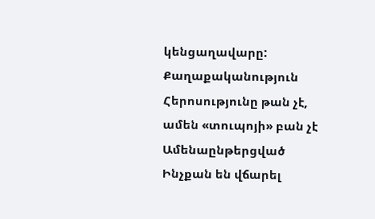կենցաղավարը:
Քաղաքականություն
Հերոսությունը թան չէ, ամեն «տուպոյի» բան չէ
Ամենաընթերցված
Ինչքան են վճարել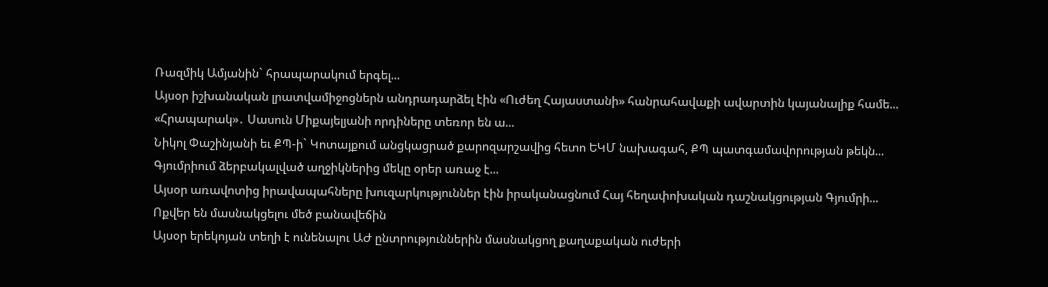Ռազմիկ Ամյանին` հրապարակում երգել...
Այսօր իշխանական լրատվամիջոցներն անդրադարձել էին «Ուժեղ Հայաստանի» հանրահավաքի ավարտին կայանալիք համե...
«Հրապարակ»․ Սասուն Միքայելյանի որդիները տեռոր են ա...
Նիկոլ Փաշինյանի եւ ՔՊ-ի` Կոտայքում անցկացրած քարոզարշավից հետո ԵԿՄ նախագահ, ՔՊ պատգամավորության թեկն...
Գյումրիում ձերբակալված աղջիկներից մեկը օրեր առաջ է...
Այսօր առավոտից իրավապահները խուզարկություններ էին իրականացնում Հայ հեղափոխական դաշնակցության Գյումրի...
Ոքվեր են մասնակցելու մեծ բանավեճին
Այսօր երեկոյան տեղի է ունենալու ԱԺ ընտրություններին մասնակցող քաղաքական ուժերի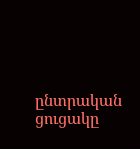ընտրական ցուցակը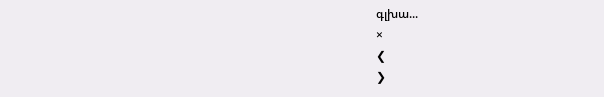գլխա...
×
❮
❯